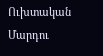Ուխտական Մարդու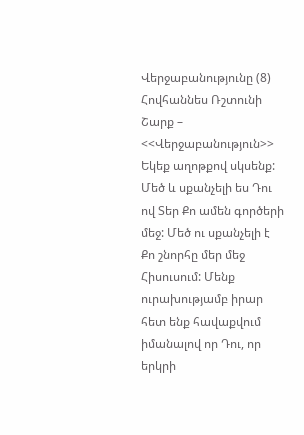Վերջաբանությունը (8)
Հովհաննես Ռշտունի
Շարք – <<Վերջաբանություն>>
Եկեք աղոթքով սկսենք:
Մեծ և սքանչելի ես Դու ով Տեր Քո ամեն գործերի մեջ: Մեծ ու սքանչելի է Քո շնորհը մեր մեջ Հիսուսում: Մենք ուրախությամբ իրար հետ ենք հավաքվում իմանալով որ Դու, որ երկրի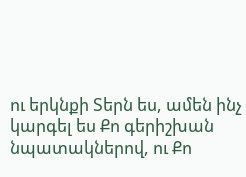ու երկնքի Տերն ես, ամեն ինչ կարգել ես Քո գերիշխան նպատակներով, ու Քո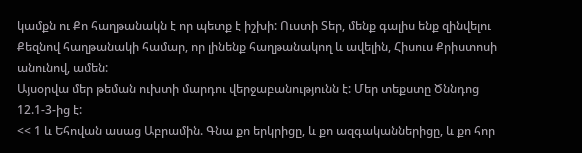կամքն ու Քո հաղթանակն է որ պետք է իշխի: Ուստի Տեր, մենք գալիս ենք զինվելու Քեզնով հաղթանակի համար, որ լինենք հաղթանակող և ավելին, Հիսուս Քրիստոսի անունով, ամեն:
Այսօրվա մեր թեման ուխտի մարդու վերջաբանությունն է: Մեր տեքստը Ծննդոց 12.1-3-ից է:
<< 1 և Եհովան ասաց Աբրամին. Գնա քո երկրիցը, և քո ազգականներիցը, և քո հոր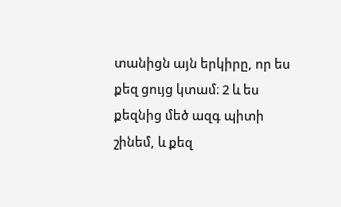տանիցն այն երկիրը, որ ես քեզ ցույց կտամ։ 2 և ես քեզնից մեծ ազգ պիտի շինեմ, և քեզ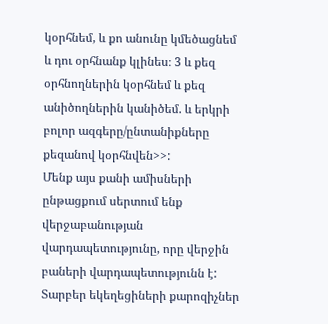կօրհնեմ, և քո անունը կմեծացնեմ և դու օրհնանք կլինես։ 3 և քեզ օրհնողներին կօրհնեմ և քեզ անիծողներին կանիծեմ. և երկրի բոլոր ազգերը/ընտանիքները քեզանով կօրհնվեն>>:
Մենք այս քանի ամիսների ընթացքում սերտում ենք վերջաբանության վարդապետությունը, որը վերջին բաների վարդապետությունն է: Տարբեր եկեղեցիների քարոզիչներ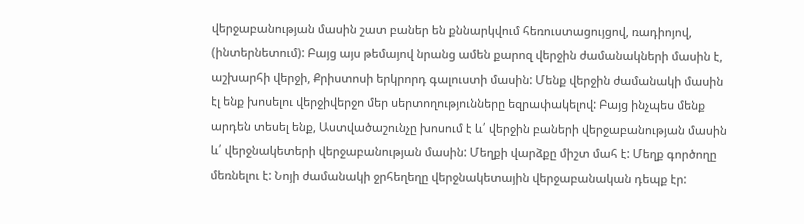վերջաբանության մասին շատ բաներ են քննարկվում հեռուստացույցով, ռադիոյով, (ինտերնետում): Բայց այս թեմայով նրանց ամեն քարոզ վերջին ժամանակների մասին է, աշխարհի վերջի, Քրիստոսի երկրորդ գալուստի մասին: Մենք վերջին ժամանակի մասին էլ ենք խոսելու վերջիվերջո մեր սերտողությունները եզրափակելով: Բայց ինչպես մենք արդեն տեսել ենք, Աստվածաշունչը խոսում է և՛ վերջին բաների վերջաբանության մասին և՛ վերջնակետերի վերջաբանության մասին: Մեղքի վարձքը միշտ մահ է: Մեղք գործողը մեռնելու է: Նոյի ժամանակի ջրհեղեղը վերջնակետային վերջաբանական դեպք էր: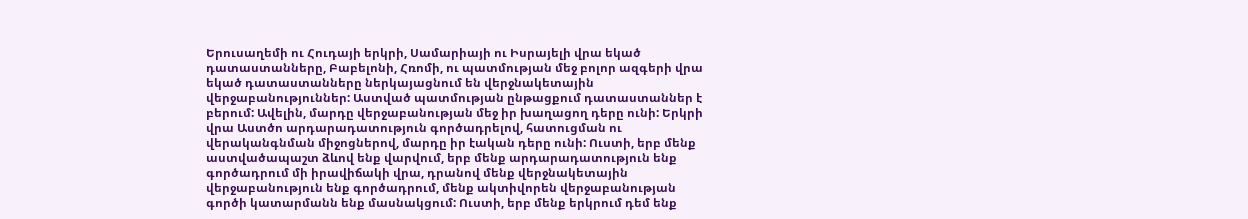Երուսաղեմի ու Հուդայի երկրի, Սամարիայի ու Իսրայելի վրա եկած դատաստանները, Բաբելոնի, Հռոմի, ու պատմության մեջ բոլոր ազգերի վրա եկած դատաստանները ներկայացնում են վերջնակետային վերջաբանություններ: Աստված պատմության ընթացքում դատաստաններ է բերում: Ավելին, մարդը վերջաբանության մեջ իր խաղացող դերը ունի: Երկրի վրա Աստծո արդարադատություն գործադրելով, հատուցման ու վերականգնման միջոցներով, մարդը իր էական դերը ունի: Ուստի, երբ մենք աստվածապաշտ ձևով ենք վարվում, երբ մենք արդարադատություն ենք գործադրում մի իրավիճակի վրա, դրանով մենք վերջնակետային վերջաբանություն ենք գործադրում, մենք ակտիվորեն վերջաբանության գործի կատարմանն ենք մասնակցում: Ուստի, երբ մենք երկրում դեմ ենք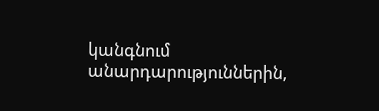կանգնում անարդարություններին,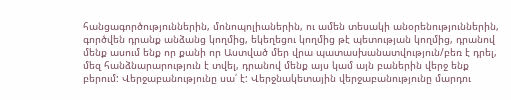հանցագործություններին, մոնոպոլիաներին, ու ամեն տեսակի անօրենություններին, գործվեն դրանք անձանց կողմից, եկեղեցու կողմից թէ պետության կողմից, դրանով մենք ասում ենք որ քանի որ Աստված մեր վրա պատասխանատվություն/բեռ է դրել, մեզ հանձնարարություն է տվել, դրանով մենք այս կամ այն բաներին վերջ ենք բերում: Վերջաբանությունը սա՛ է: Վերջնակետային վերջաբանությունը մարդու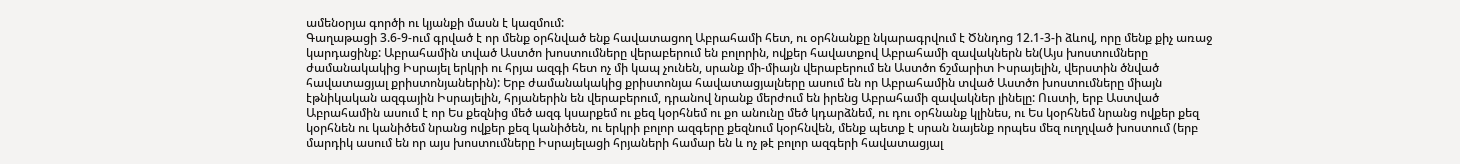ամենօրյա գործի ու կյանքի մասն է կազմում:
Գաղաթացի 3.6-9-ում գրված է որ մենք օրհնված ենք հավատացող Աբրահամի հետ, ու օրհնանքը նկարագրվում է Ծննդոց 12.1-3-ի ձևով, որը մենք քիչ առաջ կարդացինք: Աբրահամին տված Աստծո խոստումները վերաբերում են բոլորին, ովքեր հավատքով Աբրահամի զավակներն են(Այս խոստումները ժամանակակից Իսրայել երկրի ու հրյա ազգի հետ ոչ մի կապ չունեն, սրանք մի-միայն վերաբերում են Աստծո ճշմարիտ Իսրայելին, վերստին ծնված հավատացյալ քրիստոնյաներին): Երբ ժամանակակից քրիստոնյա հավատացյալները ասում են որ Աբրահամին տված Աստծո խոստումները միայն էթնիկական ազգային Իսրայելին, հրյաներին են վերաբերում, դրանով նրանք մերժում են իրենց Աբրահամի զավակներ լինելը: Ուստի, երբ Աստված Աբրահամին ասում է որ Ես քեզնից մեծ ազգ կսարքեմ ու քեզ կօրհնեմ ու քո անունը մեծ կդարձնեմ, ու դու օրհնանք կլինես, ու Ես կօրհնեմ նրանց ովքեր քեզ կօրհնեն ու կանիծեմ նրանց ովքեր քեզ կանիծեն, ու երկրի բոլոր ազգերը քեզնում կօրհնվեն, մենք պետք է սրան նայենք որպես մեզ ուղղված խոստում (երբ մարդիկ ասում են որ այս խոստումները Իսրայելացի հրյաների համար են և ոչ թէ բոլոր ազգերի հավատացյալ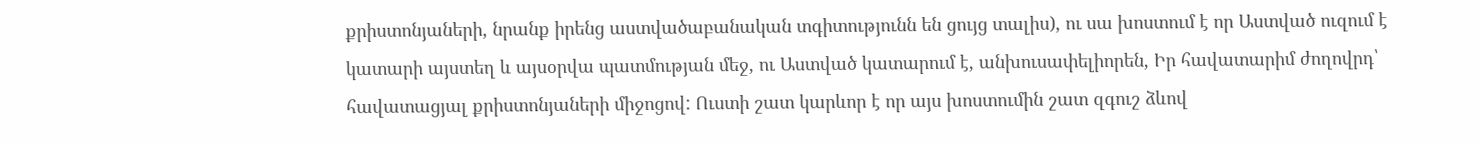քրիստոնյաների, նրանք իրենց աստվածաբանական տգիտությունն են ցույց տալիս), ու սա խոստում է որ Աստված ուզում է կատարի այստեղ և այսօրվա պատմության մեջ, ու Աստված կատարում է, անխուսափելիորեն, Իր հավատարիմ ժողովրդ՝ հավատացյալ քրիստոնյաների միջոցով: Ուստի շատ կարևոր է որ այս խոստումին շատ զգուշ ձևով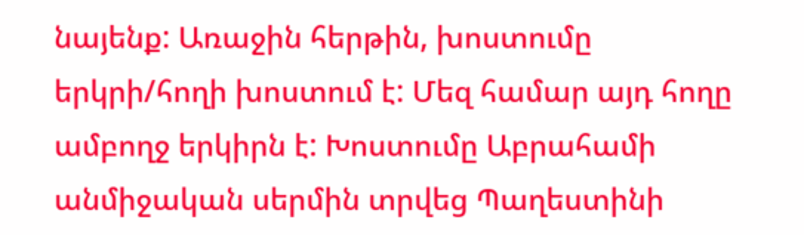նայենք: Առաջին հերթին, խոստումը երկրի/հողի խոստում է: Մեզ համար այդ հողը ամբողջ երկիրն է: Խոստումը Աբրահամի անմիջական սերմին տրվեց Պաղեստինի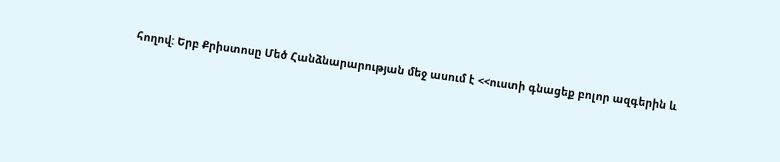հողով: Երբ Քրիստոսը Մեծ Հանձնարարության մեջ ասում է <<ուստի գնացեք բոլոր ազգերին և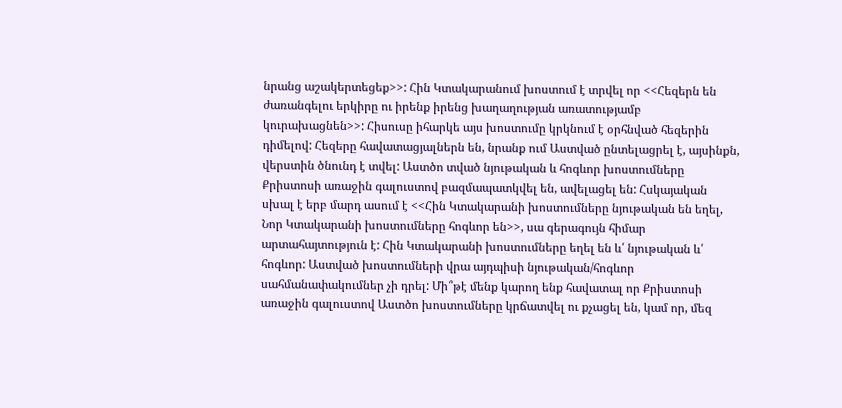նրանց աշակերտեցեք>>: Հին Կտակարանում խոստում է տրվել որ <<Հեզերն են ժառանգելու երկիրը ու իրենք իրենց խաղաղության առատությամբ կուրախացնեն>>: Հիսուսը իհարկե այս խոստումը կրկնում է օրհնված հեզերին դիմելով: Հեզերը հավատացյալներն են, նրանք ում Աստված ընտելացրել է, այսինքն, վերստին ծնունդ է տվել: Աստծո տված նյութական և հոգևոր խոստումները Քրիստոսի առաջին գալուստով բազմապատկվել են, ավելացել են: Հսկայական սխալ է երբ մարդ ասում է <<Հին Կտակարանի խոստումները նյութական են եղել, Նոր Կտակարանի խոստումները հոգևոր են>>, սա գերագույն հիմար արտահայտություն է: Հին Կտակարանի խոստումները եղել են և՛ նյութական և՛ հոգևոր: Աստված խոստումների վրա այդպիսի նյութական/հոգևոր սահմանափակումներ չի դրել: Մի՞թէ մենք կարող ենք հավատալ որ Քրիստոսի առաջին գալուստով Աստծո խոստումները կրճատվել ու քչացել են, կամ որ, մեզ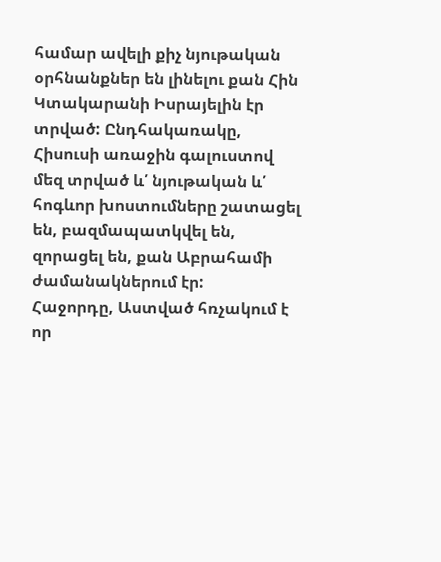համար ավելի քիչ նյութական օրհնանքներ են լինելու քան Հին Կտակարանի Իսրայելին էր տրված: Ընդհակառակը, Հիսուսի առաջին գալուստով մեզ տրված և՛ նյութական և՛ հոգևոր խոստումները շատացել են, բազմապատկվել են, զորացել են, քան Աբրահամի ժամանակներում էր:
Հաջորդը, Աստված հռչակում է որ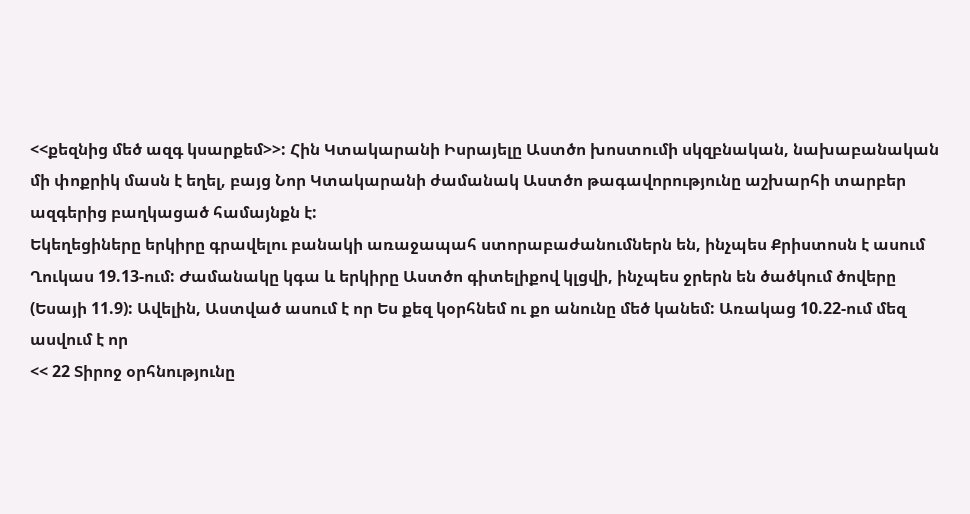<<քեզնից մեծ ազգ կսարքեմ>>: Հին Կտակարանի Իսրայելը Աստծո խոստումի սկզբնական, նախաբանական մի փոքրիկ մասն է եղել, բայց Նոր Կտակարանի ժամանակ Աստծո թագավորությունը աշխարհի տարբեր ազգերից բաղկացած համայնքն է:
Եկեղեցիները երկիրը գրավելու բանակի առաջապահ ստորաբաժանումներն են, ինչպես Քրիստոսն է ասում Ղուկաս 19.13-ում: Ժամանակը կգա և երկիրը Աստծո գիտելիքով կլցվի, ինչպես ջրերն են ծածկում ծովերը (Եսայի 11.9): Ավելին, Աստված ասում է որ Ես քեզ կօրհնեմ ու քո անունը մեծ կանեմ: Առակաց 10.22-ում մեզ ասվում է որ
<< 22 Տիրոջ օրհնությունը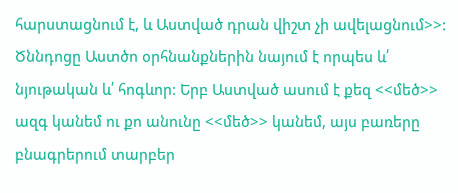հարստացնում է, և Աստված դրան վիշտ չի ավելացնում>>:
Ծննդոցը Աստծո օրհնանքներին նայում է որպես և՛ նյութական և՛ հոգևոր: Երբ Աստված ասում է քեզ <<մեծ>> ազգ կանեմ ու քո անունը <<մեծ>> կանեմ, այս բառերը բնագրերում տարբեր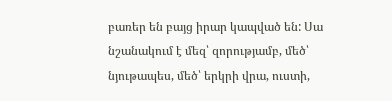բառեր են բայց իրար կապված են: Սա նշանակում է մեզ՝ զորությամբ, մեծ՝ նյութապես, մեծ՝ երկրի վրա, ուստի,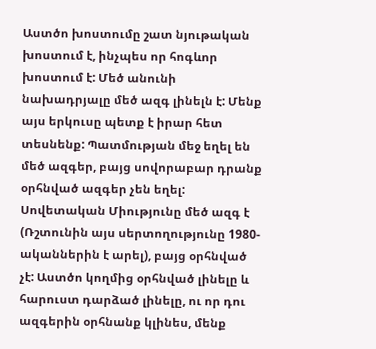Աստծո խոստումը շատ նյութական խոստում է, ինչպես որ հոգևոր խոստում է: Մեծ անունի նախադրյալը մեծ ազգ լինելն է: Մենք այս երկուսը պետք է իրար հետ տեսնենք: Պատմության մեջ եղել են մեծ ազգեր, բայց սովորաբար դրանք օրհնված ազգեր չեն եղել: Սովետական Միությունը մեծ ազգ է (Ռշտունին այս սերտողությունը 1980-ականներին է արել), բայց օրհնված չէ: Աստծո կողմից օրհնված լինելը և հարուստ դարձած լինելը, ու որ դու ազգերին օրհնանք կլինես, մենք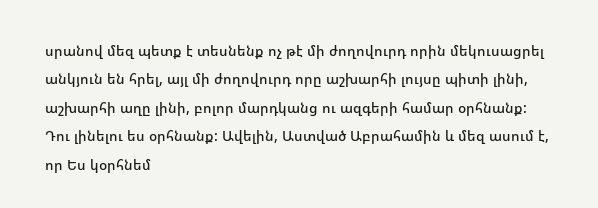սրանով մեզ պետք է տեսնենք ոչ թէ մի ժողովուրդ որին մեկուսացրել անկյուն են հրել, այլ մի ժողովուրդ որը աշխարհի լույսը պիտի լինի, աշխարհի աղը լինի, բոլոր մարդկանց ու ազգերի համար օրհնանք: Դու լինելու ես օրհնանք: Ավելին, Աստված Աբրահամին և մեզ ասում է, որ Ես կօրհնեմ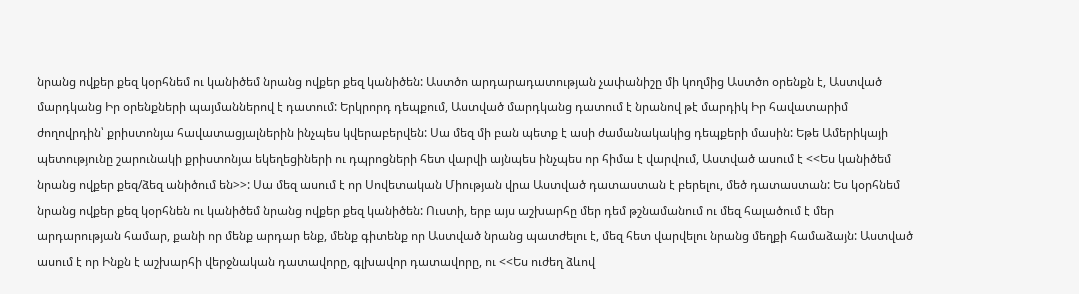նրանց ովքեր քեզ կօրհնեմ ու կանիծեմ նրանց ովքեր քեզ կանիծեն: Աստծո արդարադատության չափանիշը մի կողմից Աստծո օրենքն է, Աստված մարդկանց Իր օրենքների պայմաններով է դատում: Երկրորդ դեպքում, Աստված մարդկանց դատում է նրանով թէ մարդիկ Իր հավատարիմ ժողովրդին՝ քրիստոնյա հավատացյալներին ինչպես կվերաբերվեն: Սա մեզ մի բան պետք է ասի ժամանակակից դեպքերի մասին: Եթե Ամերիկայի պետությունը շարունակի քրիստոնյա եկեղեցիների ու դպրոցների հետ վարվի այնպես ինչպես որ հիմա է վարվում, Աստված ասում է <<Ես կանիծեմ նրանց ովքեր քեզ/ձեզ անիծում են>>: Սա մեզ ասում է որ Սովետական Միության վրա Աստված դատաստան է բերելու, մեծ դատաստան: Ես կօրհնեմ նրանց ովքեր քեզ կօրհնեն ու կանիծեմ նրանց ովքեր քեզ կանիծեն: Ուստի, երբ այս աշխարհը մեր դեմ թշնամանում ու մեզ հալածում է մեր արդարության համար, քանի որ մենք արդար ենք, մենք գիտենք որ Աստված նրանց պատժելու է, մեզ հետ վարվելու նրանց մեղքի համաձայն: Աստված ասում է որ Ինքն է աշխարհի վերջնական դատավորը, գլխավոր դատավորը, ու <<Ես ուժեղ ձևով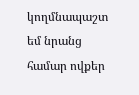կողմնապաշտ եմ նրանց համար ովքեր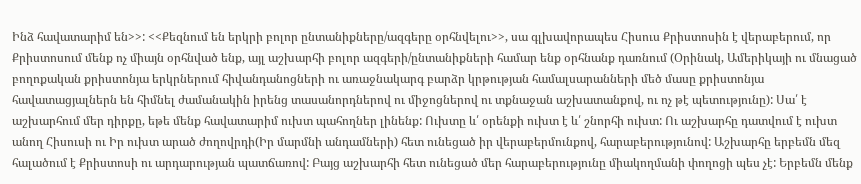Ինձ հավատարիմ են>>: <<Քեզնում են երկրի բոլոր ընտանիքները/ազգերը օրհնվելու>>, սա գլխավորապես Հիսուս Քրիստոսին է վերաբերում, որ Քրիստոսում մենք ոչ միայն օրհնված ենք, այլ աշխարհի բոլոր ազգերի/ընտանիքների համար ենք օրհնանք դառնում (Օրինակ, Ամերիկայի ու մնացած բողոքական քրիստոնյա երկրներում հիվանդանոցների ու առաջնակարգ բարձր կրթության համալսարանների մեծ մասը քրիստոնյա հավատացյալներն են հիմնել ժամանակին իրենց տասանորդներով ու միջոցներով ու տքնաջան աշխատանքով, ու ոչ թէ պետությունը): Սա՛ է աշխարհում մեր դիրքը, եթե մենք հավատարիմ ուխտ պահողներ լինենք: Ուխտը և՛ օրենքի ուխտ է և՛ շնորհի ուխտ: Ու աշխարհը դատվում է ուխտ անող Հիսուսի ու Իր ուխտ արած ժողովրդի(Իր մարմնի անդամների) հետ ունեցած իր վերաբերմունքով, հարաբերությունով: Աշխարհը երբեմն մեզ հալածում է Քրիստոսի ու արդարության պատճառով: Բայց աշխարհի հետ ունեցած մեր հարաբերությունը միակողմանի փողոցի պես չէ: Երբեմն մենք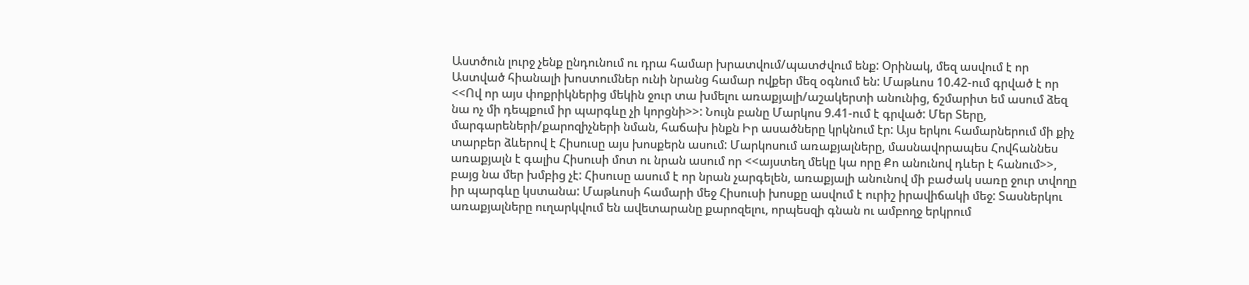Աստծուն լուրջ չենք ընդունում ու դրա համար խրատվում/պատժվում ենք: Օրինակ, մեզ ասվում է որ Աստված հիանալի խոստումներ ունի նրանց համար ովքեր մեզ օգնում են: Մաթևոս 10.42-ում գրված է որ <<Ով որ այս փոքրիկներից մեկին ջուր տա խմելու առաքյալի/աշակերտի անունից, ճշմարիտ եմ ասում ձեզ նա ոչ մի դեպքում իր պարգևը չի կորցնի>>: Նույն բանը Մարկոս 9.41-ում է գրված: Մեր Տերը, մարգարեների/քարոզիչների նման, հաճախ ինքն Իր ասածները կրկնում էր: Այս երկու համարներում մի քիչ տարբեր ձևերով է Հիսուսը այս խոսքերն ասում: Մարկոսում առաքյալները, մասնավորապես Հովհաննես առաքյալն է գալիս Հիսուսի մոտ ու նրան ասում որ <<այստեղ մեկը կա որը Քո անունով դևեր է հանում>>, բայց նա մեր խմբից չէ: Հիսուսը ասում է որ նրան չարգելեն, առաքյալի անունով մի բաժակ սառը ջուր տվողը իր պարգևը կստանա: Մաթևոսի համարի մեջ Հիսուսի խոսքը ասվում է ուրիշ իրավիճակի մեջ: Տասներկու առաքյալները ուղարկվում են ավետարանը քարոզելու, որպեսզի գնան ու ամբողջ երկրում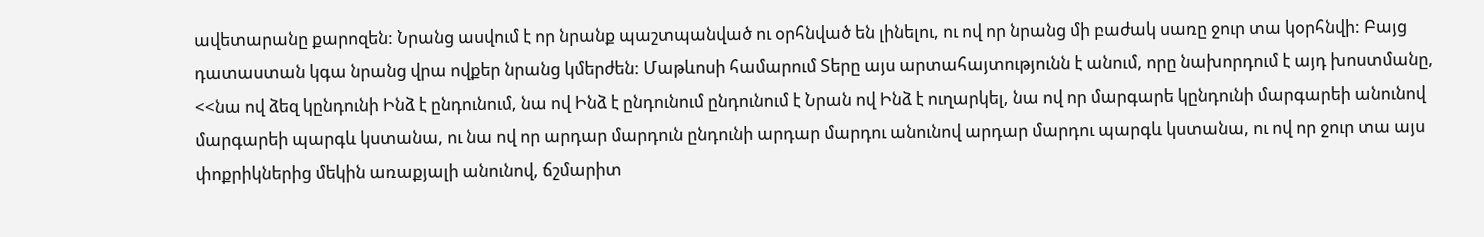ավետարանը քարոզեն: Նրանց ասվում է որ նրանք պաշտպանված ու օրհնված են լինելու, ու ով որ նրանց մի բաժակ սառը ջուր տա կօրհնվի: Բայց դատաստան կգա նրանց վրա ովքեր նրանց կմերժեն: Մաթևոսի համարում Տերը այս արտահայտությունն է անում, որը նախորդում է այդ խոստմանը, <<նա ով ձեզ կընդունի Ինձ է ընդունում, նա ով Ինձ է ընդունում ընդունում է Նրան ով Ինձ է ուղարկել, նա ով որ մարգարե կընդունի մարգարեի անունով մարգարեի պարգև կստանա, ու նա ով որ արդար մարդուն ընդունի արդար մարդու անունով արդար մարդու պարգև կստանա, ու ով որ ջուր տա այս փոքրիկներից մեկին առաքյալի անունով, ճշմարիտ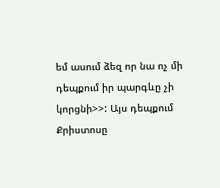եմ ասում ձեզ որ նա ոչ մի դեպքում իր պարգևը չի կորցնի>>: Այս դեպքում Քրիստոսը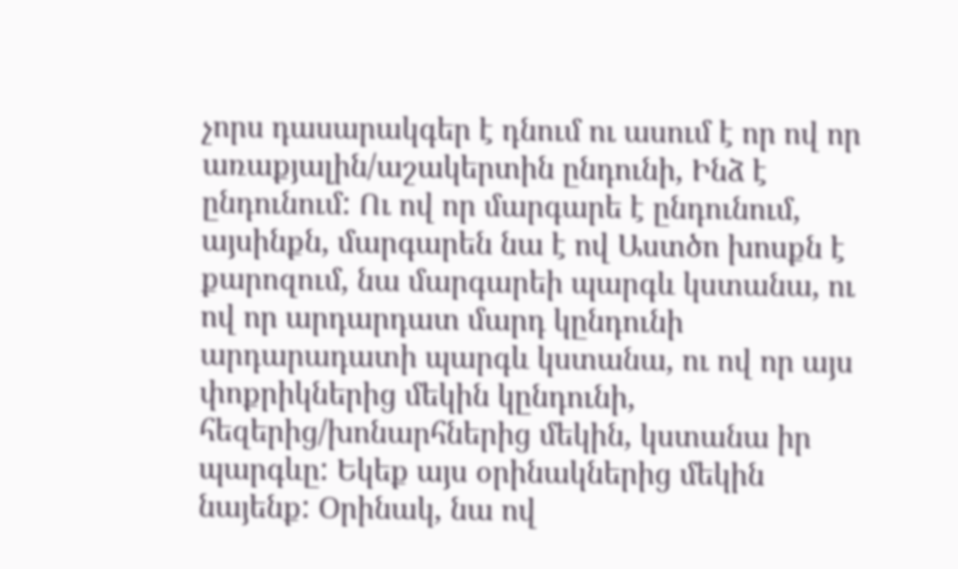չորս դասարակգեր է դնում ու ասում է որ ով որ առաքյալին/աշակերտին ընդունի, Ինձ է ընդունում: Ու ով որ մարգարե է ընդունում, այսինքն, մարգարեն նա է ով Աստծո խոսքն է քարոզում, նա մարգարեի պարգև կստանա, ու ով որ արդարդատ մարդ կընդունի արդարադատի պարգև կստանա, ու ով որ այս փոքրիկներից մեկին կընդունի, հեզերից/խոնարհներից մեկին, կստանա իր պարգևը: Եկեք այս օրինակներից մեկին նայենք: Օրինակ, նա ով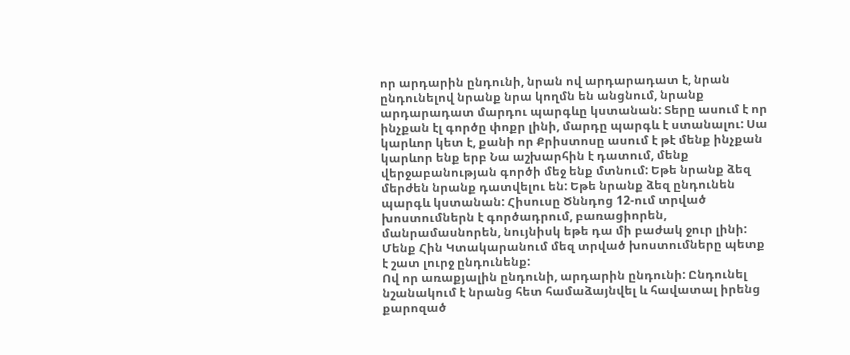որ արդարին ընդունի, նրան ով արդարադատ է, նրան ընդունելով նրանք նրա կողմն են անցնում, նրանք արդարադատ մարդու պարգևը կստանան: Տերը ասում է որ ինչքան էլ գործը փոքր լինի, մարդը պարգև է ստանալու: Սա կարևոր կետ է, քանի որ Քրիստոսը ասում է թէ մենք ինչքան կարևոր ենք երբ Նա աշխարհին է դատում, մենք վերջաբանության գործի մեջ ենք մտնում: Եթե նրանք ձեզ մերժեն նրանք դատվելու են: Եթե նրանք ձեզ ընդունեն պարգև կստանան: Հիսուսը Ծննդոց 12-ում տրված խոստումներն է գործադրում, բառացիորեն, մանրամասնորեն, նույնիսկ եթե դա մի բաժակ ջուր լինի: Մենք Հին Կտակարանում մեզ տրված խոստումները պետք է շատ լուրջ ընդունենք:
Ով որ առաքյալին ընդունի, արդարին ընդունի: Ընդունել նշանակում է նրանց հետ համաձայնվել և հավատալ իրենց քարոզած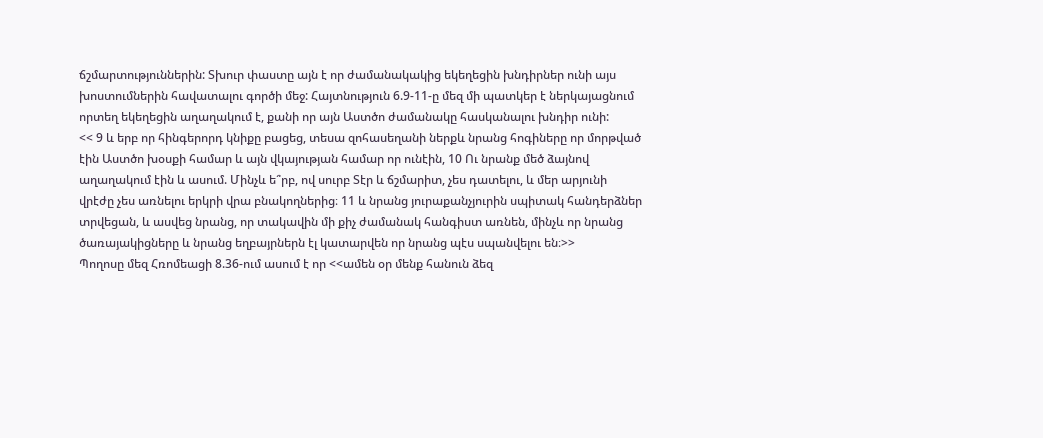ճշմարտություններին: Տխուր փաստը այն է որ ժամանակակից եկեղեցին խնդիրներ ունի այս խոստումներին հավատալու գործի մեջ: Հայտնություն 6.9-11-ը մեզ մի պատկեր է ներկայացնում որտեղ եկեղեցին աղաղակում է, քանի որ այն Աստծո ժամանակը հասկանալու խնդիր ունի:
<< 9 և երբ որ հինգերորդ կնիքը բացեց, տեսա զոհասեղանի ներքև նրանց հոգիները որ մորթված էին Աստծո խօսքի համար և այն վկայության համար որ ունէին, 10 Ու նրանք մեծ ձայնով աղաղակում էին և ասում. Մինչև ե՞րբ, ով սուրբ Տէր և ճշմարիտ, չես դատելու, և մեր արյունի վրէժը չես առնելու երկրի վրա բնակողներից։ 11 և նրանց յուրաքանչյուրին սպիտակ հանդերձներ տրվեցան, և ասվեց նրանց, որ տակավին մի քիչ ժամանակ հանգիստ առնեն, մինչև որ նրանց ծառայակիցները և նրանց եղբայրներն էլ կատարվեն որ նրանց պէս սպանվելու են։>>
Պողոսը մեզ Հռոմեացի 8.36-ում ասում է որ <<ամեն օր մենք հանուն ձեզ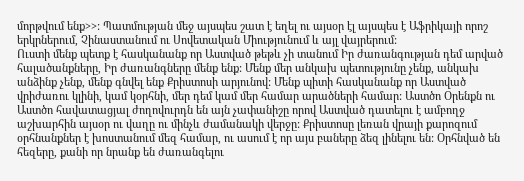մորթվում ենք>>: Պատմության մեջ այսպես շատ է եղել ու այսօր էլ այսպես է Աֆրիկայի որոշ երկրներում, Չինաստանում ու Սովետական Միությունում և այլ վայրերում:
Ուստի մենք պետք է հասկանանք որ Աստված թեթև չի տանում Իր ժառանգության դեմ արված հալածանքները, Իր ժառանգները մենք ենք: Մենք մեր անկախ պետությունը չենք, անկախ անձինք չենք, մենք գնվել ենք Քրիստոսի արյունով: Մենք պիտի հասկանանք որ Աստված վրիժառու կլինի, կամ կօրհնի, մեր դեմ կամ մեր համար արածների համար: Աստծո Օրենքն ու Աստծո հավատացյալ ժողովուրդն են այն չափանիշը որով Աստված դատելու է ամբողջ աշխարհին այսօր ու վաղը ու մինչև ժամանակի վերջը: Քրիստոսը լեռան վրայի քարոզում օրհնանքներ է խոստանում մեզ համար, ու ասում է որ այս բաները ձեզ լինելու են: Օրհնված են հեզերը, քանի որ նրանք են ժառանգելու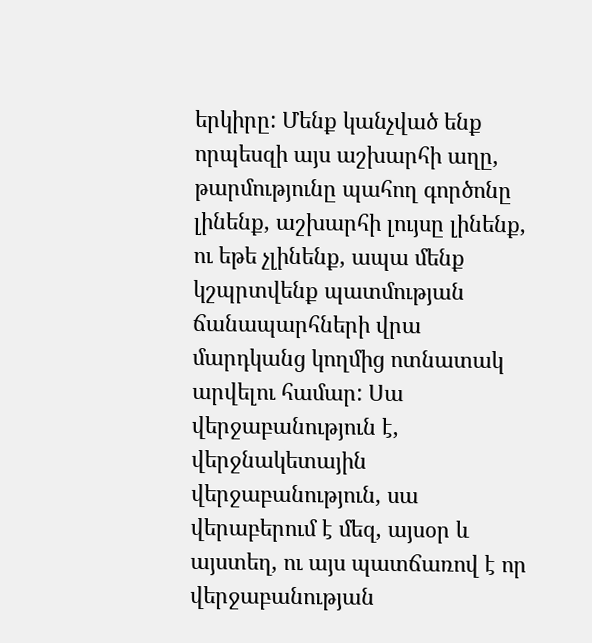երկիրը: Մենք կանչված ենք որպեսզի այս աշխարհի աղը, թարմությունը պահող գործոնը լինենք, աշխարհի լույսը լինենք, ու եթե չլինենք, ապա մենք կշպրտվենք պատմության ճանապարհների վրա մարդկանց կողմից ոտնատակ արվելու համար: Սա վերջաբանություն է, վերջնակետային վերջաբանություն, սա վերաբերում է մեզ, այսօր և այստեղ, ու այս պատճառով է որ վերջաբանության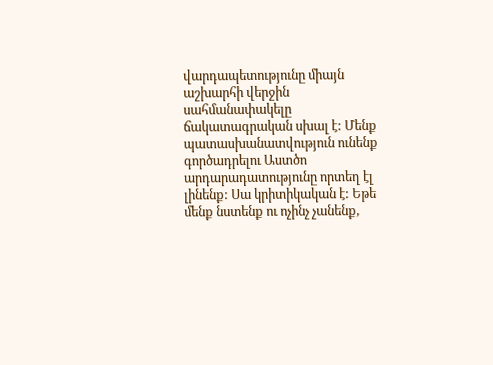վարդապետությունը միայն աշխարհի վերջին սահմանափակելը ճակատագրական սխալ է: Մենք պատասխանատվություն ունենք գործադրելու Աստծո արդարադատությունը որտեղ էլ լինենք: Սա կրիտիկական է: Եթե մենք նստենք ու ոչինչ չանենք,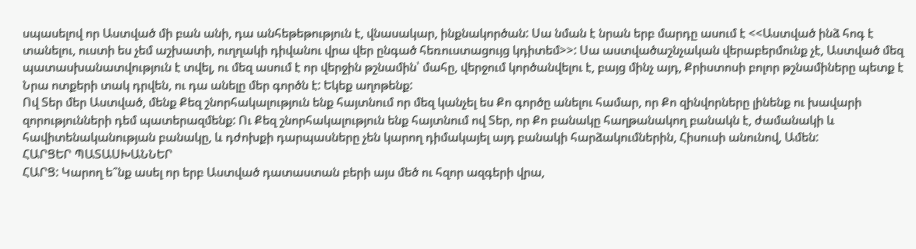սպասելով որ Աստված մի բան անի, դա անհեթեթություն է, վնասակար, ինքնակործան: Սա նման է նրան երբ մարդը ասում է <<Աստված ինձ հոգ է տանելու, ուստի ես չեմ աշխատի, ուղղակի դիվանու վրա վեր ընգած հեռուստացույց կդիտեմ>>: Սա աստվածաշնչական վերաբերմունք չէ, Աստված մեզ պատասխանատվություն է տվել, ու մեզ ասում է որ վերջին թշնամին՝ մահը, վերջում կործանվելու է, բայց մինչ այդ, Քրիստոսի բոլոր թշնամիները պետք է Նրա ոտքերի տակ դրվեն, ու դա անելը մեր գործն է: Եկեք աղոթենք:
Ով Տեր մեր Աստված, մենք Քեզ շնորհակալություն ենք հայտնում որ մեզ կանչել ես Քո գործը անելու համար, որ Քո զինվորները լինենք ու խավարի զորությունների դեմ պատերազմենք: Ու Քեզ շնորհակալություն ենք հայտնում ով Տեր, որ Քո բանակը հաղթանակող բանակն է, ժամանակի և հավիտենականության բանակը, և դժոխքի դարպասները չեն կարող դիմակայել այդ բանակի հարձակումներին, Հիսուսի անունով, Ամեն:
ՀԱՐՑԵՐ ՊԱՏԱՍԽԱՆՆԵՐ
ՀԱՐՑ: Կարող ե՞նք ասել որ երբ Աստված դատաստան բերի այս մեծ ու հզոր ազգերի վրա,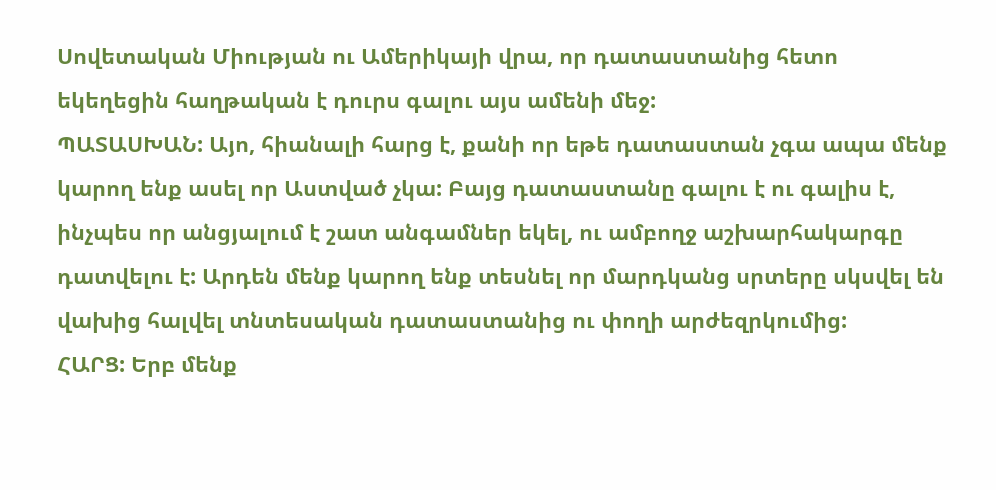Սովետական Միության ու Ամերիկայի վրա, որ դատաստանից հետո եկեղեցին հաղթական է դուրս գալու այս ամենի մեջ:
ՊԱՏԱՍԽԱՆ: Այո, հիանալի հարց է, քանի որ եթե դատաստան չգա ապա մենք կարող ենք ասել որ Աստված չկա: Բայց դատաստանը գալու է ու գալիս է, ինչպես որ անցյալում է շատ անգամներ եկել, ու ամբողջ աշխարհակարգը դատվելու է: Արդեն մենք կարող ենք տեսնել որ մարդկանց սրտերը սկսվել են վախից հալվել տնտեսական դատաստանից ու փողի արժեզրկումից:
ՀԱՐՑ: Երբ մենք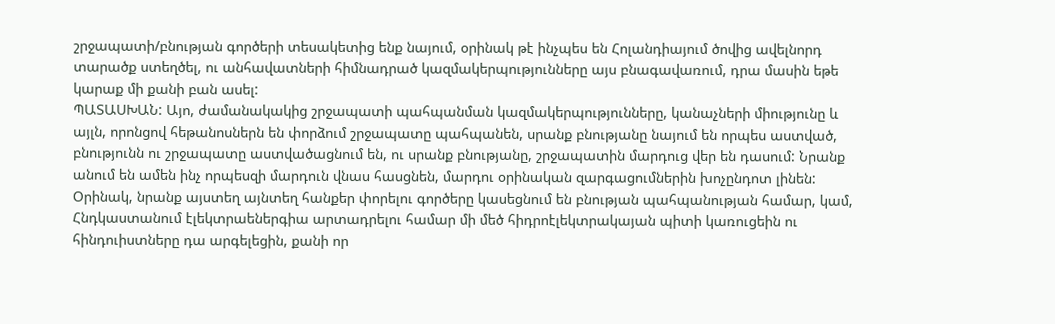շրջապատի/բնության գործերի տեսակետից ենք նայում, օրինակ թէ ինչպես են Հոլանդիայում ծովից ավելնորդ տարածք ստեղծել, ու անհավատների հիմնադրած կազմակերպությունները այս բնագավառում, դրա մասին եթե կարաք մի քանի բան ասել:
ՊԱՏԱՍԽԱՆ: Այո, ժամանակակից շրջապատի պահպանման կազմակերպությունները, կանաչների միությունը և այլն, որոնցով հեթանոսներն են փորձում շրջապատը պահպանեն, սրանք բնությանը նայում են որպես աստված, բնությունն ու շրջապատը աստվածացնում են, ու սրանք բնությանը, շրջապատին մարդուց վեր են դասում: Նրանք անում են ամեն ինչ որպեսզի մարդուն վնաս հասցնեն, մարդու օրինական զարգացումներին խոչընդոտ լինեն: Օրինակ, նրանք այստեղ այնտեղ հանքեր փորելու գործերը կասեցնում են բնության պահպանության համար, կամ, Հնդկաստանում էլեկտրաեներգիա արտադրելու համար մի մեծ հիդրոէլեկտրակայան պիտի կառուցեին ու հինդուիստները դա արգելեցին, քանի որ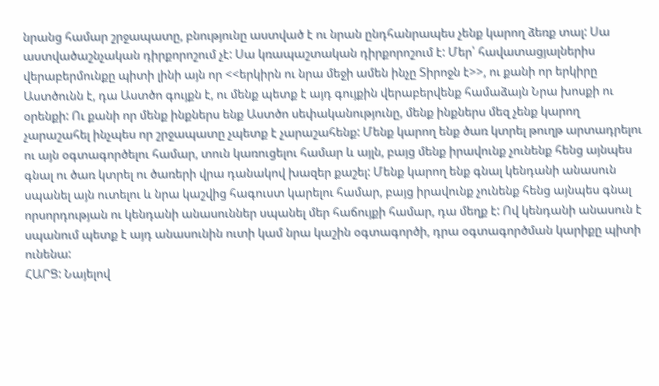նրանց համար շրջապատը, բնությունը աստված է ու նրան ընդհանրապես չենք կարող ձեռք տալ: Սա աստվածաշնչական դիրքորոշում չէ: Սա կռապաշտական դիրքորոշում է: Մեր՝ հավատացյալներիս վերաբերմունքը պիտի լինի այն որ <<երկիրն ու նրա մեջի ամեն ինչը Տիրոջն է>>, ու քանի որ երկիրը Աստծունն է, դա Աստծո գույքն է, ու մենք պետք է այդ գույքին վերաբերվենք համաձայն Նրա խոսքի ու օրենքի: Ու քանի որ մենք ինքներս ենք Աստծո սեփականությունը, մենք ինքներս մեզ չենք կարող չարաշահել ինչպես որ շրջապատը չպետք է չարաշահենք: Մենք կարող ենք ծառ կտրել թուղթ արտադրելու ու այն օգտագործելու համար, տուն կառուցելու համար և այլն, բայց մենք իրավունք չունենք հենց այնպես գնալ ու ծառ կտրել ու ծառերի վրա դանակով խազեր քաշել: Մենք կարող ենք գնալ կենդանի անասուն սպանել այն ուտելու և նրա կաշվից հագուստ կարելու համար, բայց իրավունք չունենք հենց այնպես գնալ որսորդության ու կենդանի անասուններ սպանել մեր հաճույքի համար, դա մեղք է: Ով կենդանի անասուն է սպանում պետք է այդ անասունին ուտի կամ նրա կաշին օգտագործի, դրա օգտագործման կարիքը պիտի ունենա:
ՀԱՐՑ: Նայելով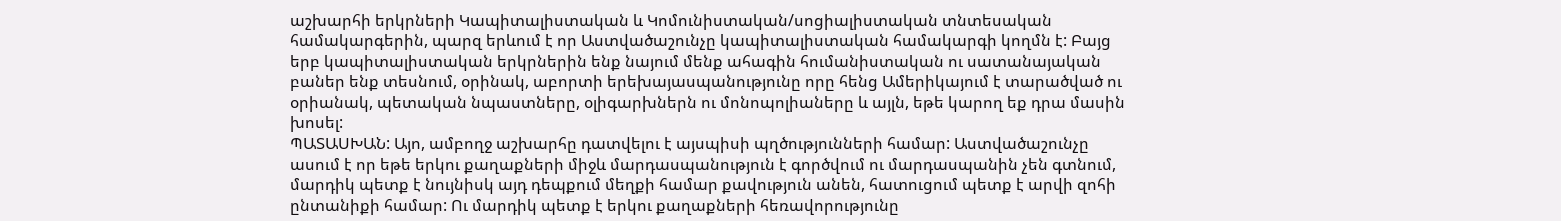աշխարհի երկրների Կապիտալիստական և Կոմունիստական/սոցիալիստական տնտեսական համակարգերին, պարզ երևում է որ Աստվածաշունչը կապիտալիստական համակարգի կողմն է: Բայց երբ կապիտալիստական երկրներին ենք նայում մենք ահագին հումանիստական ու սատանայական բաներ ենք տեսնում, օրինակ, աբորտի երեխայասպանությունը որը հենց Ամերիկայում է տարածված ու օրիանակ, պետական նպաստները, օլիգարխներն ու մոնոպոլիաները և այլն, եթե կարող եք դրա մասին խոսել:
ՊԱՏԱՍԽԱՆ: Այո, ամբողջ աշխարհը դատվելու է այսպիսի պղծությունների համար: Աստվածաշունչը ասում է որ եթե երկու քաղաքների միջև մարդասպանություն է գործվում ու մարդասպանին չեն գտնում, մարդիկ պետք է նույնիսկ այդ դեպքում մեղքի համար քավություն անեն, հատուցում պետք է արվի զոհի ընտանիքի համար: Ու մարդիկ պետք է երկու քաղաքների հեռավորությունը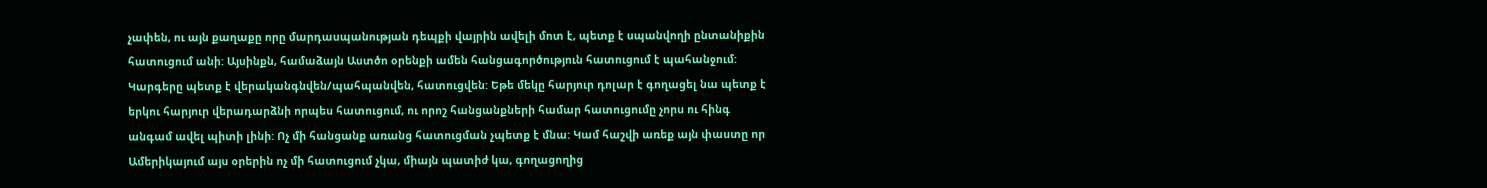չափեն, ու այն քաղաքը որը մարդասպանության դեպքի վայրին ավելի մոտ է, պետք է սպանվողի ընտանիքին հատուցում անի: Այսինքն, համաձայն Աստծո օրենքի ամեն հանցագործություն հատուցում է պահանջում: Կարգերը պետք է վերականգնվեն/պահպանվեն, հատուցվեն: Եթե մեկը հարյուր դոլար է գողացել նա պետք է երկու հարյուր վերադարձնի որպես հատուցում, ու որոշ հանցանքների համար հատուցումը չորս ու հինգ անգամ ավել պիտի լինի: Ոչ մի հանցանք առանց հատուցման չպետք է մնա: Կամ հաշվի առեք այն փաստը որ Ամերիկայում այս օրերին ոչ մի հատուցում չկա, միայն պատիժ կա, գողացողից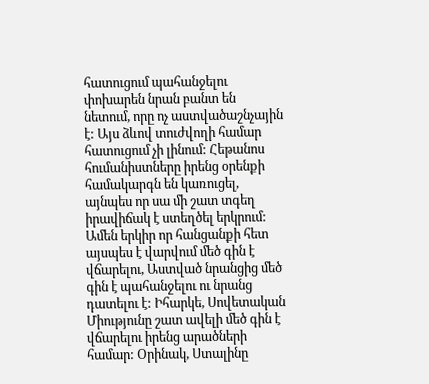հատուցում պահանջելու փոխարեն նրան բանտ են նետում, որը ոչ աստվածաշնչային է: Այս ձևով տուժվողի համար հատուցում չի լինում: Հեթանոս հումանիստները իրենց օրենքի համակարգն են կառուցել, այնպես որ սա մի շատ տգեղ իրավիճակ է ստեղծել երկրում: Ամեն երկիր որ հանցանքի հետ այսպես է վարվում մեծ գին է վճարելու, Աստված նրանցից մեծ գին է պահանջելու ու նրանց դատելու է: Իհարկե, Սովետական Միությունը շատ ավելի մեծ գին է վճարելու իրենց արածների համար: Օրինակ, Ստալինը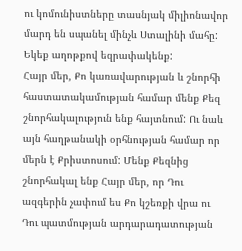ու կոմունիստները տասնյակ միլիոնավոր մարդ են սպանել մինչև Ստալինի մահը:
Եկեք աղոթքով եզրափակենք:
Հայր մեր, Քո կառավարության և շնորհի հաստատակամության համար մենք Քեզ շնորհակալություն ենք հայտնում: Ու նաև այն հաղթանակի օրհնության համար որ մերն է Քրիստոսում: Մենք Քեզնից շնորհակալ ենք Հայր մեր, որ Դու ազգերին չափում ես Քո կշեռքի վրա ու Դու պատմության արդարադատության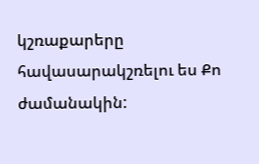կշռաքարերը հավասարակշռելու ես Քո ժամանակին: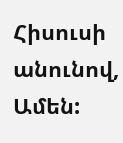Հիսուսի անունով, Ամեն: